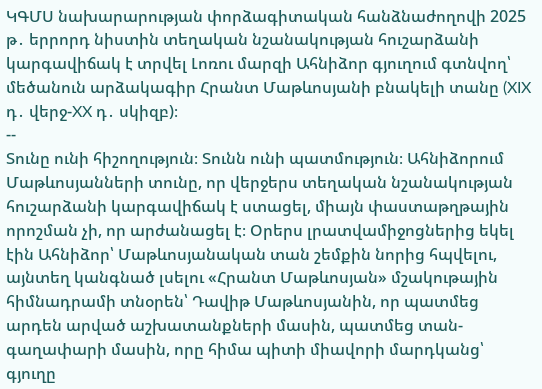ԿԳՄՍ նախարարության փորձագիտական հանձնաժողովի 2025 թ․ երրորդ նիստին տեղական նշանակության հուշարձանի կարգավիճակ է տրվել Լոռու մարզի Ահնիձոր գյուղում գտնվող՝ մեծանուն արձակագիր Հրանտ Մաթևոսյանի բնակելի տանը (XIX դ․ վերջ-XX դ․ սկիզբ)։
--
Տունը ունի հիշողություն։ Տունն ունի պատմություն։ Ահնիձորում Մաթևոսյանների տունը, որ վերջերս տեղական նշանակության հուշարձանի կարգավիճակ է ստացել, միայն փաստաթղթային որոշման չի, որ արժանացել է։ Օրերս լրատվամիջոցներից եկել էին Ահնիձոր՝ Մաթևոսյանական տան շեմքին նորից հպվելու, այնտեղ կանգնած լսելու «Հրանտ Մաթևոսյան» մշակութային հիմնադրամի տնօրեն՝ Դավիթ Մաթևոսյանին, որ պատմեց արդեն արված աշխատանքների մասին, պատմեց տան- գաղափարի մասին, որը հիմա պիտի միավորի մարդկանց՝ գյուղը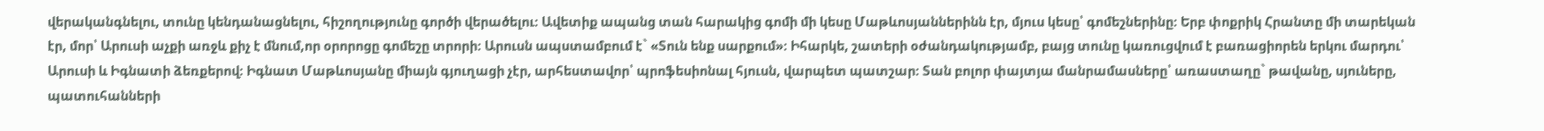վերականգնելու, տունը կենդանացնելու, հիշողությունը գործի վերածելու։ Ավետիք ապանց տան հարակից գոմի մի կեսը Մաթևոսյաններինն էր, մյուս կեսը՝ գոմեշներինը։ Երբ փոքրիկ Հրանտը մի տարեկան էր, մոր՝ Արուսի աչքի առջև քիչ է մնում,որ օրորոցը գոմեշը տրորի։ Արուսն ապստամբում է` «Տուն ենք սարքում»։ Իհարկե, շատերի օժանդակությամբ, բայց տունը կառուցվում է բառացիորեն երկու մարդու՝ Արուսի և Իգնատի ձեռքերով։ Իգնատ Մաթևոսյանը միայն գյուղացի չէր, արհեստավոր՝ պրոֆեսիոնալ հյուսն, վարպետ պատշար։ Տան բոլոր փայտյա մանրամասները՝ առաստաղը` թավանը, սյուները, պատուհանների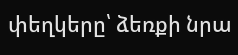փեղկերը՝ ձեռքի նրա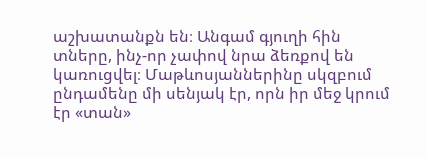աշխատանքն են։ Անգամ գյուղի հին տները, ինչ-որ չափով նրա ձեռքով են կառուցվել։ Մաթևոսյաններինը սկզբում ընդամենը մի սենյակ էր, որն իր մեջ կրում էր «տան»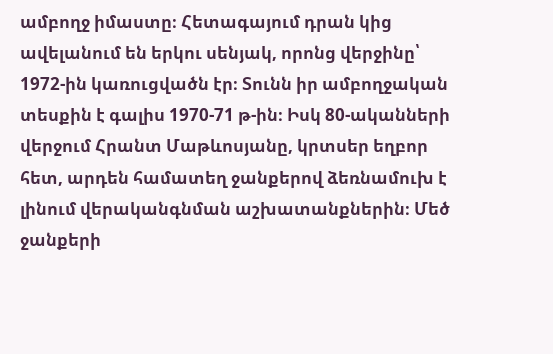ամբողջ իմաստը։ Հետագայում դրան կից ավելանում են երկու սենյակ, որոնց վերջինը՝ 1972-ին կառուցվածն էր։ Տունն իր ամբողջական տեսքին է գալիս 1970-71 թ-ին։ Իսկ 80-ականների վերջում Հրանտ Մաթևոսյանը, կրտսեր եղբոր հետ, արդեն համատեղ ջանքերով ձեռնամուխ է լինում վերականգնման աշխատանքներին։ Մեծ ջանքերի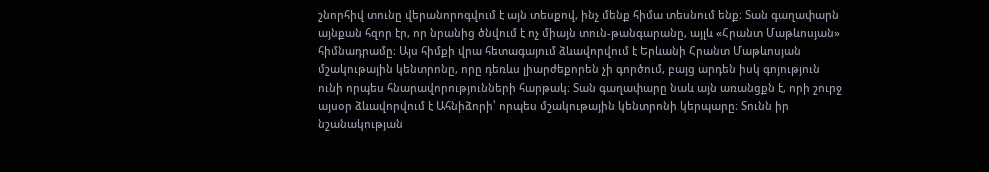շնորհիվ տունը վերանորոգվում է այն տեսքով, ինչ մենք հիմա տեսնում ենք։ Տան գաղափարն այնքան հզոր էր, որ նրանից ծնվում է ոչ միայն տուն-թանգարանը, այլև «Հրանտ Մաթևոսյան» հիմնադրամը։ Այս հիմքի վրա հետագայում ձևավորվում է Երևանի Հրանտ Մաթևոսյան մշակութային կենտրոնը, որը դեռևս լիարժեքորեն չի գործում, բայց արդեն իսկ գոյություն ունի որպես հնարավորությունների հարթակ։ Տան գաղափարը նաև այն առանցքն է, որի շուրջ այսօր ձևավորվում է Ահնիձորի՝ որպես մշակութային կենտրոնի կերպարը։ Տունն իր նշանակության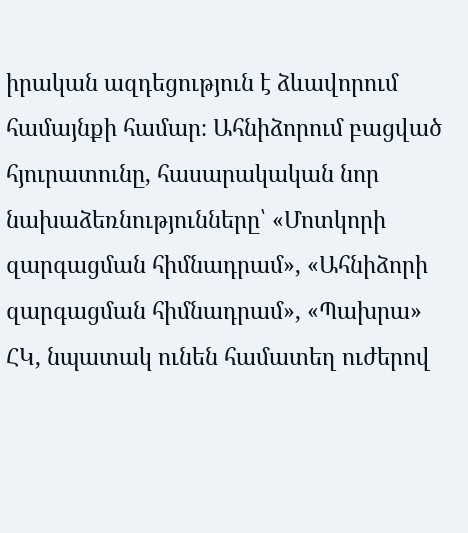իրական ազդեցություն է ձևավորում համայնքի համար։ Ահնիձորում բացված հյուրատունը, հասարակական նոր նախաձեռնությունները՝ «Մոտկորի զարգացման հիմնադրամ», «Ահնիձորի զարգացման հիմնադրամ», «Պախրա» ՀԿ, նպատակ ունեն համատեղ ուժերով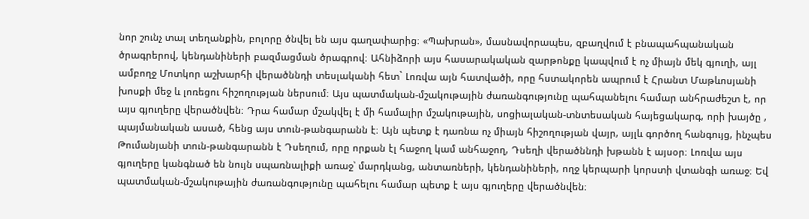նոր շունչ տալ տեղանքին, բոլորը ծնվել են այս գաղափարից։ «Պախրան», մասնավորապես, զբաղվում է բնապահպանական ծրագրերով, կենդանիների բազմացման ծրագրով։ Ահնիձորի այս հասարակական զարթոնքը կապվում է ոչ միայն մեկ գյուղի, այլ ամբողջ Մոտկոր աշխարհի վերածննդի տեսլականի հետ` Լոռվա այն հատվածի, որը հստակորեն ապրում է Հրանտ Մաթևոսյանի խոսքի մեջ և լոռեցու հիշողության ներսում։ Այս պատմական-մշակութային ժառանգությունը պահպանելու համար անհրաժեշտ է, որ այս գյուղերը վերածնվեն։ Դրա համար մշակվել է մի համալիր մշակութային, սոցիալական-տնտեսական հայեցակարգ, որի խայծը , պայմանական ասած, հենց այս տուն-թանգարանն է։ Այն պետք է դառնա ոչ միայն հիշողության վայր, այլև գործող հանգույց, ինչպես Թումանյանի տուն-թանգարանն է Դսեղում, որը որքան էլ հաջող կամ անհաջող, Դսեղի վերածննդի խթանն է այսօր։ Լոռվա այս գյուղերը կանգնած են նույն սպառնալիքի առաջ՝ մարդկանց, անտառների, կենդանիների, ողջ կերպարի կորստի վտանգի առաջ։ Եվ պատմական-մշակութային ժառանգությունը պահելու համար պետք է այս գյուղերը վերածնվեն։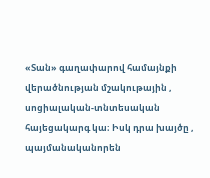«Տան» գաղափարով համայնքի վերածնության մշակութային , սոցիալական-տնտեսական հայեցակարգ կա։ Իսկ դրա խայծը , պայմանականորեն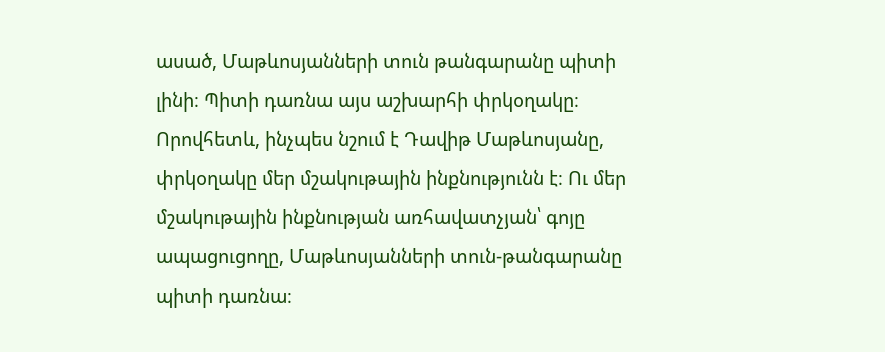ասած, Մաթևոսյանների տուն թանգարանը պիտի լինի։ Պիտի դառնա այս աշխարհի փրկօղակը։ Որովհետև, ինչպես նշում է Դավիթ Մաթևոսյանը, փրկօղակը մեր մշակութային ինքնությունն է։ Ու մեր մշակութային ինքնության առհավատչյան՝ գոյը ապացուցողը, Մաթևոսյանների տուն-թանգարանը պիտի դառնա։